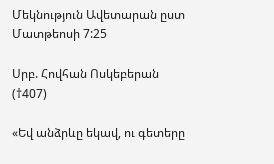Մեկնություն Ավետարան ըստ Մատթեոսի 7:25

Սրբ. Հովհան Ոսկեբերան (†407)

«Եվ անձրևը եկավ, ու գետերը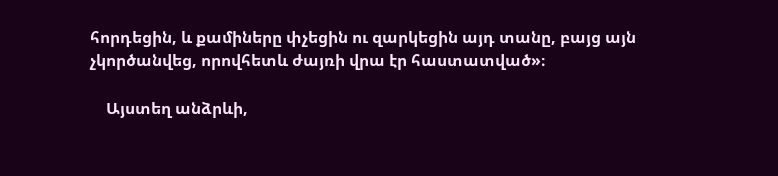հորդեցին, և քամիները փչեցին ու զարկեցին այդ տանը, բայց այն չկործանվեց, որովհետև ժայռի վրա էր հաստատված»։

    Այստեղ անձրևի,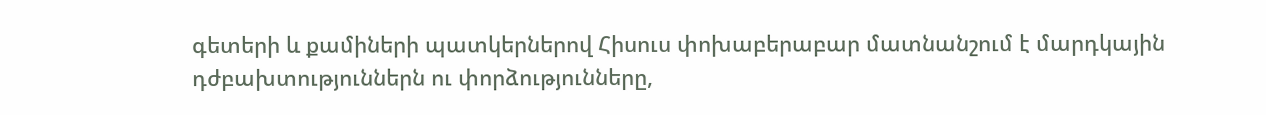գետերի և քամիների պատկերներով Հիսուս փոխաբերաբար մատնանշում է մարդկային դժբախտություններն ու փորձությունները,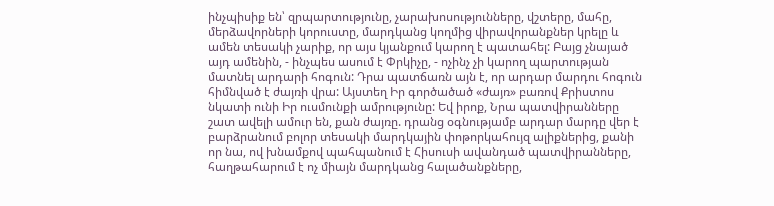ինչպիսիք են՝ զրպարտությունը, չարախոսությունները, վշտերը, մահը, մերձավորների կորուստը, մարդկանց կողմից վիրավորանքներ կրելը և ամեն տեսակի չարիք, որ այս կյանքում կարող է պատահել: Բայց չնայած այդ ամենին, - ինչպես ասում է Փրկիչը, - ոչինչ չի կարող պարտության մատնել արդարի հոգուն: Դրա պատճառն այն է, որ արդար մարդու հոգուն հիմնված է ժայռի վրա: Այստեղ Իր գործածած «ժայռ» բառով Քրիստոս նկատի ունի Իր ուսմունքի ամրությունը: Եվ իրոք, Նրա պատվիրանները շատ ավելի ամուր են, քան ժայռը. դրանց օգնությամբ արդար մարդը վեր է բարձրանում բոլոր տեսակի մարդկային փոթորկահույզ ալիքներից, քանի որ նա, ով խնամքով պահպանում է Հիսուսի ավանդած պատվիրանները, հաղթահարում է ոչ միայն մարդկանց հալածանքները,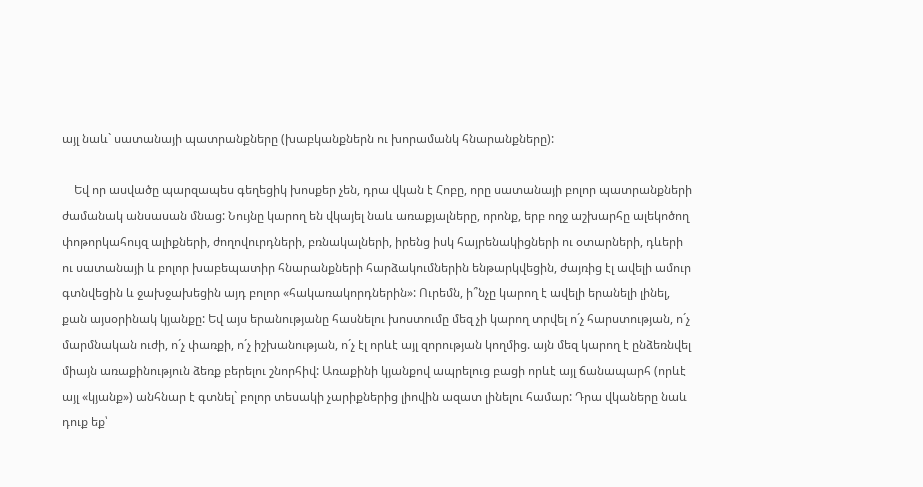այլ նաև` սատանայի պատրանքները (խաբկանքներն ու խորամանկ հնարանքները):

    Եվ որ ասվածը պարզապես գեղեցիկ խոսքեր չեն, դրա վկան է Հոբը, որը սատանայի բոլոր պատրանքների ժամանակ անսասան մնաց: Նույնը կարող են վկայել նաև առաքյալները, որոնք, երբ ողջ աշխարհը ալեկոծող փոթորկահույզ ալիքների, ժողովուրդների, բռնակալների, իրենց իսկ հայրենակիցների ու օտարների, դևերի ու սատանայի և բոլոր խաբեպատիր հնարանքների հարձակումներին ենթարկվեցին, ժայռից էլ ավելի ամուր գտնվեցին և ջախջախեցին այդ բոլոր «հակառակորդներին»: Ուրեմն, ի՞նչը կարող է ավելի երանելի լինել, քան այսօրինակ կյանքը: Եվ այս երանությանը հասնելու խոստումը մեզ չի կարող տրվել ո´չ հարստության, ո´չ մարմնական ուժի, ո´չ փառքի, ո´չ իշխանության, ո´չ էլ որևէ այլ զորության կողմից. այն մեզ կարող է ընձեռնվել միայն առաքինություն ձեռք բերելու շնորհիվ: Առաքինի կյանքով ապրելուց բացի որևէ այլ ճանապարհ (որևէ այլ «կյանք») անհնար է գտնել` բոլոր տեսակի չարիքներից լիովին ազատ լինելու համար: Դրա վկաները նաև դուք եք՝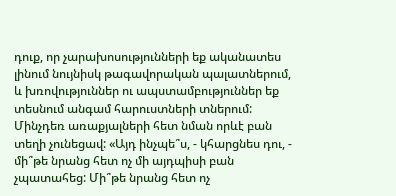դուք, որ չարախոսությունների եք ականատես լինում նույնիսկ թագավորական պալատներում, և խռովություններ ու ապստամբություններ եք տեսնում անգամ հարուստների տներում: Մինչդեռ առաքյալների հետ նման որևէ բան տեղի չունեցավ: «Այդ ինչպե՞ս, - կհարցնես դու, - մի՞թե նրանց հետ ոչ մի այդպիսի բան չպատահեց: Մի՞թե նրանց հետ ոչ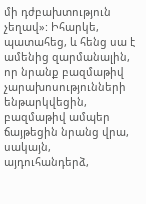մի դժբախտություն չեղավ»: Իհարկե, պատահեց, և հենց սա է ամենից զարմանալին, որ նրանք բազմաթիվ չարախոսությունների ենթարկվեցին, բազմաթիվ ամպեր ճայթեցին նրանց վրա, սակայն, այդուհանդերձ,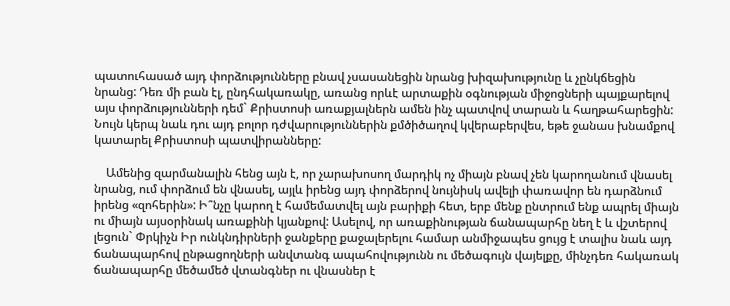պատուհասած այդ փորձությունները բնավ չսասանեցին նրանց խիզախությունը և չընկճեցին նրանց: Դեռ մի բան էլ, ընդհակառակը, առանց որևէ արտաքին օգնության միջոցների պայքարելով այս փորձությունների դեմ` Քրիստոսի առաքյալներն ամեն ինչ պատվով տարան և հաղթահարեցին: Նույն կերպ նաև դու այդ բոլոր դժվարություններին քմծիծաղով կվերաբերվես, եթե ջանաս խնամքով կատարել Քրիստոսի պատվիրանները:

    Ամենից զարմանալին հենց այն է, որ չարախոսող մարդիկ ոչ միայն բնավ չեն կարողանում վնասել նրանց, ում փորձում են վնասել, այլև իրենց այդ փորձերով նույնիսկ ավելի փառավոր են դարձնում իրենց «զոհերին»: Ի՞նչը կարող է համեմատվել այն բարիքի հետ, երբ մենք ընտրում ենք ապրել միայն ու միայն այսօրինակ առաքինի կյանքով: Ասելով, որ առաքինության ճանապարհը նեղ է և վշտերով լեցուն` Փրկիչն Իր ունկնդիրների ջանքերը քաջալերելու համար անմիջապես ցույց է տալիս նաև այդ ճանապարհով ընթացողների անվտանգ ապահովությունն ու մեծագույն վայելքը, մինչդեռ հակառակ ճանապարհը մեծամեծ վտանգներ ու վնասներ է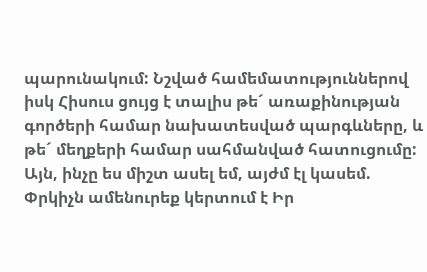պարունակում: Նշված համեմատություններով իսկ Հիսուս ցույց է տալիս թե´ առաքինության գործերի համար նախատեսված պարգևները, և թե´ մեղքերի համար սահմանված հատուցումը: Այն, ինչը ես միշտ ասել եմ, այժմ էլ կասեմ. Փրկիչն ամենուրեք կերտում է Իր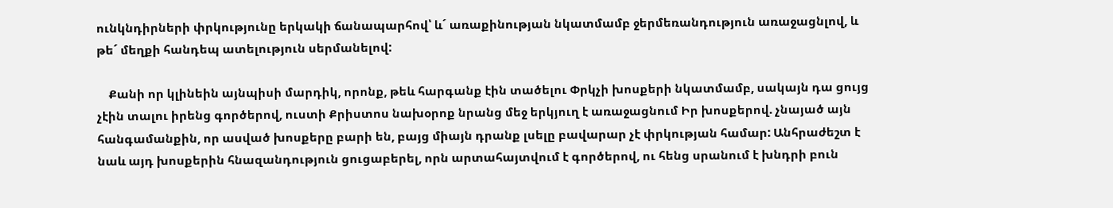ունկնդիրների փրկությունը երկակի ճանապարհով՝ և´ առաքինության նկատմամբ ջերմեռանդություն առաջացնլով, և թե´ մեղքի հանդեպ ատելություն սերմանելով:

    Քանի որ կլինեին այնպիսի մարդիկ, որոնք, թեև հարգանք էին տածելու Փրկչի խոսքերի նկատմամբ, սակայն դա ցույց չէին տալու իրենց գործերով, ուստի Քրիստոս նախօրոք նրանց մեջ երկյուղ է առաջացնում Իր խոսքերով. չնայած այն հանգամանքին, որ ասված խոսքերը բարի են, բայց միայն դրանք լսելը բավարար չէ փրկության համար: Անհրաժեշտ է նաև այդ խոսքերին հնազանդություն ցուցաբերել, որն արտահայտվում է գործերով, ու հենց սրանում է խնդրի բուն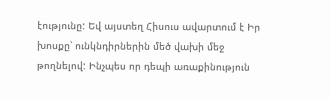էությունը: Եվ այստեղ Հիսուս ավարտում է Իր խոսքը՝ ունկնդիրներին մեծ վախի մեջ թողնելով: Ինչպես որ դեպի առաքինություն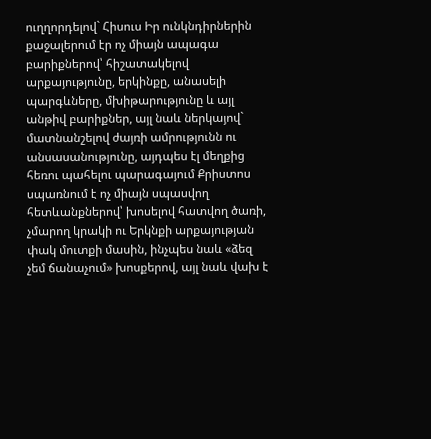ուղղորդելով` Հիսուս Իր ունկնդիրներին քաջալերում էր ոչ միայն ապագա բարիքներով՝ հիշատակելով արքայությունը, երկինքը, անասելի պարգևները, մխիթարությունը և այլ անթիվ բարիքներ, այլ նաև ներկայով` մատնանշելով ժայռի ամրությունն ու անսասանությունը, այդպես էլ մեղքից հեռու պահելու պարագայում Քրիստոս սպառնում է ոչ միայն սպասվող հետևանքներով՝ խոսելով հատվող ծառի, չմարող կրակի ու Երկնքի արքայության փակ մուտքի մասին, ինչպես նաև «ձեզ չեմ ճանաչում» խոսքերով, այլ նաև վախ է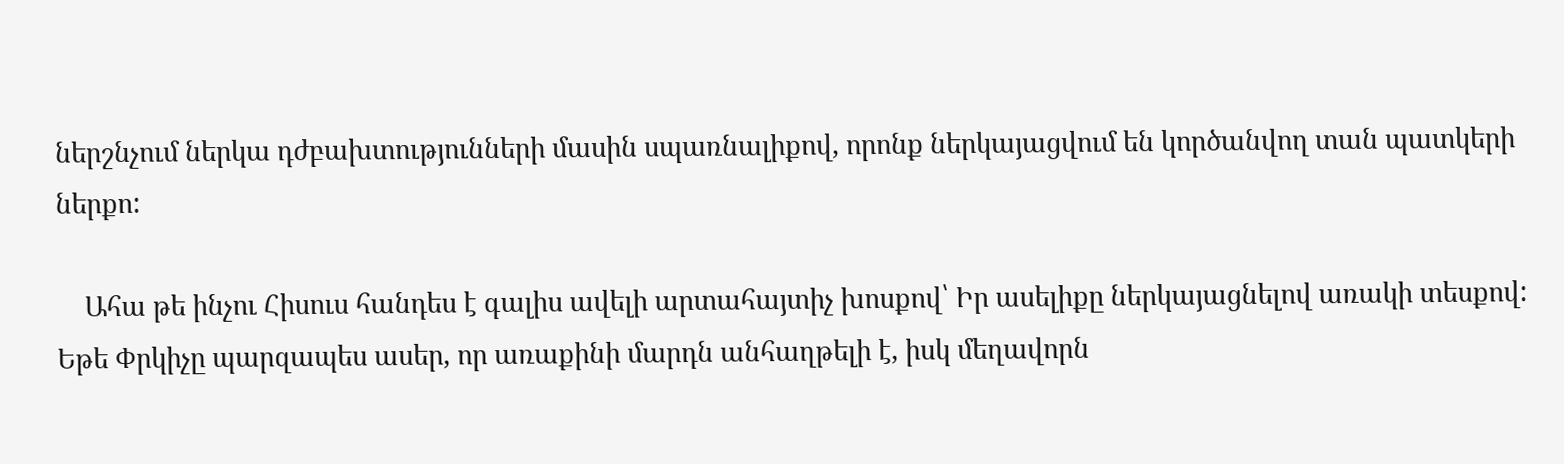ներշնչում ներկա դժբախտությունների մասին սպառնալիքով, որոնք ներկայացվում են կործանվող տան պատկերի ներքո:

    Ահա թե ինչու Հիսուս հանդես է գալիս ավելի արտահայտիչ խոսքով՝ Իր ասելիքը ներկայացնելով առակի տեսքով: Եթե Փրկիչը պարզապես ասեր, որ առաքինի մարդն անհաղթելի է, իսկ մեղավորն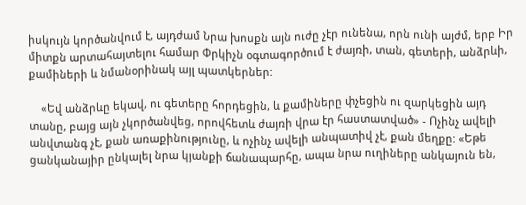իսկույն կործանվում է, այդժամ Նրա խոսքն այն ուժը չէր ունենա, որն ունի այժմ, երբ Իր միտքն արտահայտելու համար Փրկիչն օգտագործում է ժայռի, տան, գետերի, անձրևի, քամիների և նմանօրինակ այլ պատկերներ:

    «Եվ անձրևը եկավ, ու գետերը հորդեցին, և քամիները փչեցին ու զարկեցին այդ տանը, բայց այն չկործանվեց, որովհետև ժայռի վրա էր հաստատված» - Ոչինչ ավելի անվտանգ չէ, քան առաքինությունը, և ոչինչ ավելի անպատիվ չէ, քան մեղքը: «Եթե ցանկանայիր ընկալել նրա կյանքի ճանապարհը, ապա նրա ուղիները անկայուն են,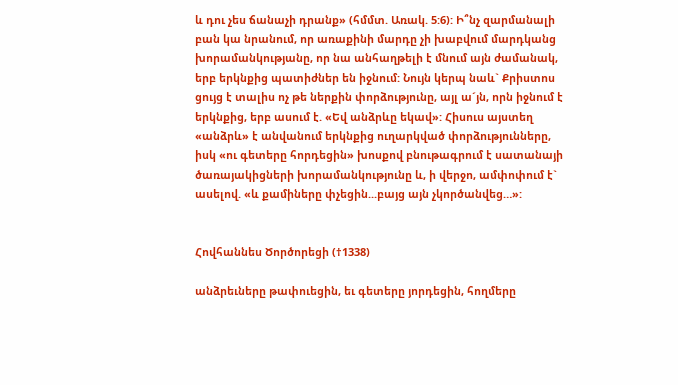և դու չես ճանաչի դրանք» (հմմտ. Առակ. 5:6): Ի՞նչ զարմանալի բան կա նրանում, որ առաքինի մարդը չի խաբվում մարդկանց խորամանկությանը, որ նա անհաղթելի է մնում այն ժամանակ, երբ երկնքից պատիժներ են իջնում: Նույն կերպ նաև` Քրիստոս ցույց է տալիս ոչ թե ներքին փորձությունը, այլ ա´յն, որն իջնում է երկնքից, երբ ասում է. «Եվ անձրևը եկավ»: Հիսուս այստեղ «անձրև» է անվանում երկնքից ուղարկված փորձությունները, իսկ «ու գետերը հորդեցին» խոսքով բնութագրում է սատանայի ծառայակիցների խորամանկությունը և, ի վերջո, ամփոփում է` ասելով. «և քամիները փչեցին...բայց այն չկործանվեց…»:


Հովհաննես Ծործորեցի (†1338)

անձրեւները թափուեցին, եւ գետերը յորդեցին, հողմերը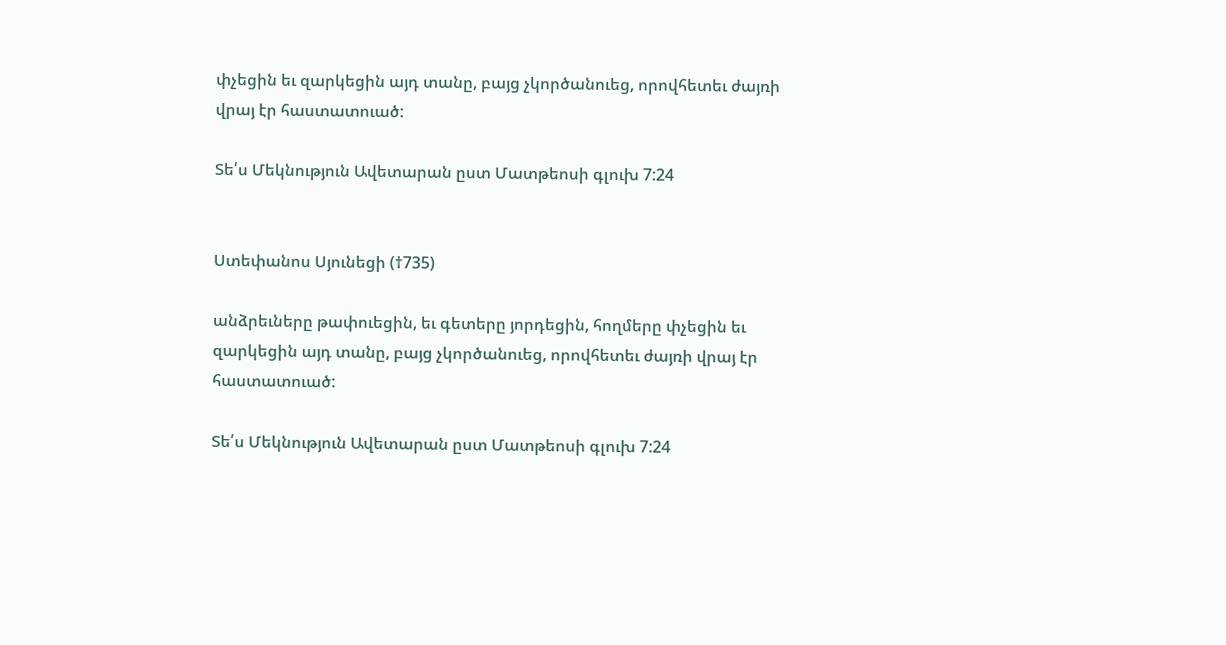փչեցին եւ զարկեցին այդ տանը, բայց չկործանուեց, որովհետեւ ժայռի վրայ էր հաստատուած:

Տե՛ս Մեկնություն Ավետարան ըստ Մատթեոսի գլուխ 7:24


Ստեփանոս Սյունեցի (†735)

անձրեւները թափուեցին, եւ գետերը յորդեցին, հողմերը փչեցին եւ զարկեցին այդ տանը, բայց չկործանուեց, որովհետեւ ժայռի վրայ էր հաստատուած:

Տե՛ս Մեկնություն Ավետարան ըստ Մատթեոսի գլուխ 7:24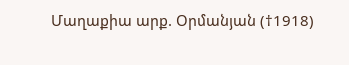Մաղաքիա արք. Օրմանյան (†1918)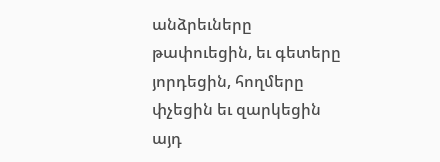անձրեւները թափուեցին, եւ գետերը յորդեցին, հողմերը փչեցին եւ զարկեցին այդ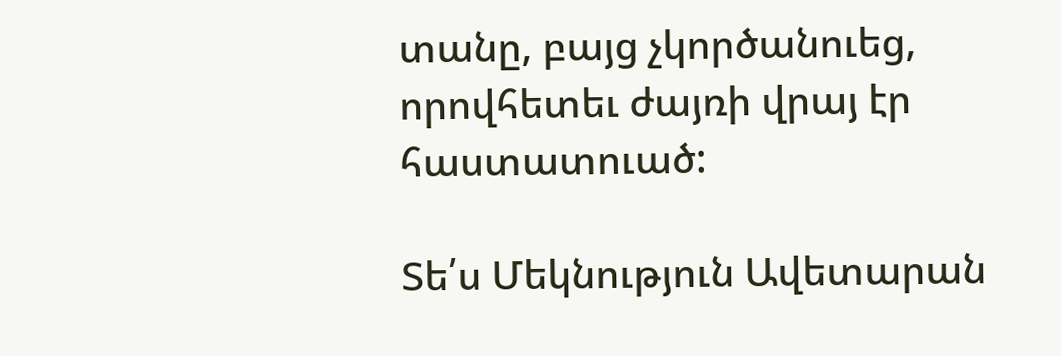տանը, բայց չկործանուեց, որովհետեւ ժայռի վրայ էր հաստատուած:

Տե՛ս Մեկնություն Ավետարան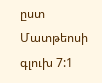ըստ Մատթեոսի գլուխ 7:1